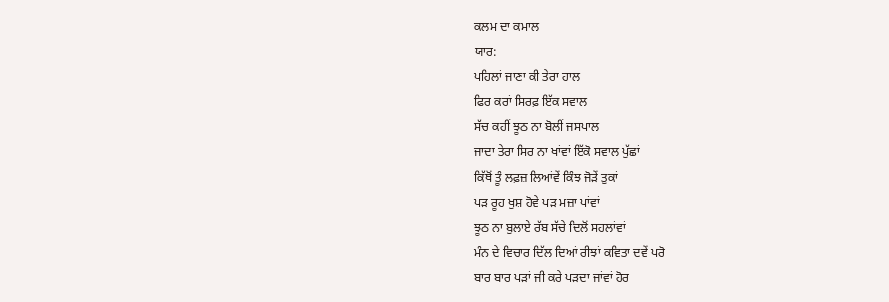ਕਲਮ ਦਾ ਕਮਾਲ
ਯਾਰ:
ਪਹਿਲਾਂ ਜਾਣਾ ਕੀ ਤੇਰਾ ਹਾਲ
ਫਿਰ ਕਰਾਂ ਸਿਰਫ਼ ਇੱਕ ਸਵਾਲ
ਸੱਚ ਕਹੀਂ ਝੂਠ ਨਾ ਬੋਲੀਂ ਜਸਪਾਲ
ਜਾਦਾ ਤੇਰਾ ਸਿਰ ਨਾ ਖਾਂਵਾਂ ਇੱਕੋ ਸਵਾਲ ਪੁੱਛਾਂ
ਕਿੱਥੋਂ ਤੂੰ ਲਫ਼ਜ਼ ਲਿਆਂਵੇਂ ਕਿੰਝ ਜੋੜੇਂ ਤੁਕਾਂ
ਪੜ ਰੂਹ ਖੁਸ਼ ਹੋਵੇ ਪੜ ਮਜ਼ਾ ਪਾਂਵਾਂ
ਝੂਠ ਨਾ ਬੁਲਾਏ ਰੱਬ ਸੱਚੇ ਦਿਲੋਂ ਸਹਲਾਂਵਾਂ
ਮੰਨ ਦੇ ਵਿਚਾਰ ਦਿੱਲ ਦਿਆਂ ਰੀਝਾਂ ਕਵਿਤਾ ਦਵੇਂ ਪਰੋ
ਬਾਰ ਬਾਰ ਪੜਾਂ ਜੀ ਕਰੇ ਪੜਦਾ ਜਾਂਵਾਂ ਹੋਰ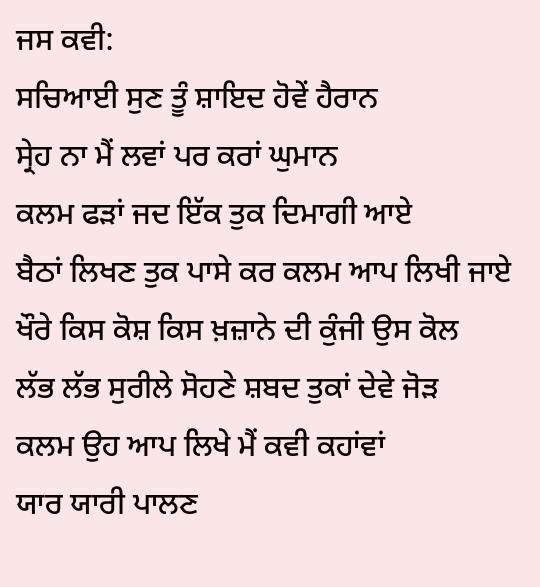ਜਸ ਕਵੀ:
ਸਚਿਆਈ ਸੁਣ ਤੂੰ ਸ਼ਾਇਦ ਹੋਵੇਂ ਹੈਰਾਨ
ਸ੍ਰੇਹ ਨਾ ਮੈਂ ਲਵਾਂ ਪਰ ਕਰਾਂ ਘੁਮਾਨ
ਕਲਮ ਫੜਾਂ ਜਦ ਇੱਕ ਤੁਕ ਦਿਮਾਗੀ ਆਏ
ਬੈਠਾਂ ਲਿਖਣ ਤੁਕ ਪਾਸੇ ਕਰ ਕਲਮ ਆਪ ਲਿਖੀ ਜਾਏ
ਖੌਰੇ ਕਿਸ ਕੋਸ਼ ਕਿਸ ਖ਼ਜ਼ਾਨੇ ਦੀ ਕੁੰਜੀ ਉਸ ਕੋਲ
ਲੱਭ ਲੱਭ ਸੁਰੀਲੇ ਸੋਹਣੇ ਸ਼ਬਦ ਤੁਕਾਂ ਦੇਵੇ ਜੋੜ
ਕਲਮ ਉਹ ਆਪ ਲਿਖੇ ਮੈਂ ਕਵੀ ਕਹਾਂਵਾਂ
ਯਾਰ ਯਾਰੀ ਪਾਲਣ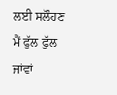ਲਈ ਸਲੌਹਣ ਮੈਂ ਫੁੱਲ ਫੁੱਲ ਜਾਂਵਾਂ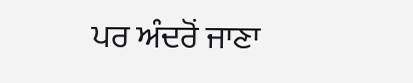ਪਰ ਅੰਦਰੋਂ ਜਾਣਾ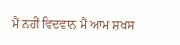ਮੈਂ ਨਹੀਂ ਵਿਦਵਾਨ ਮੈਂ ਆਮ ਸ਼ਖਸ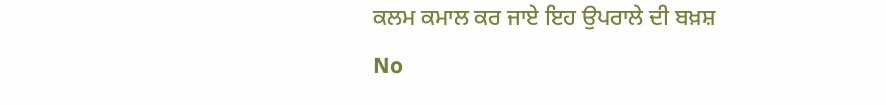ਕਲਮ ਕਮਾਲ ਕਰ ਜਾਏ ਇਹ ਉਪਰਾਲੇ ਦੀ ਬਖ਼ਸ਼
No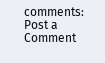comments:
Post a Comment